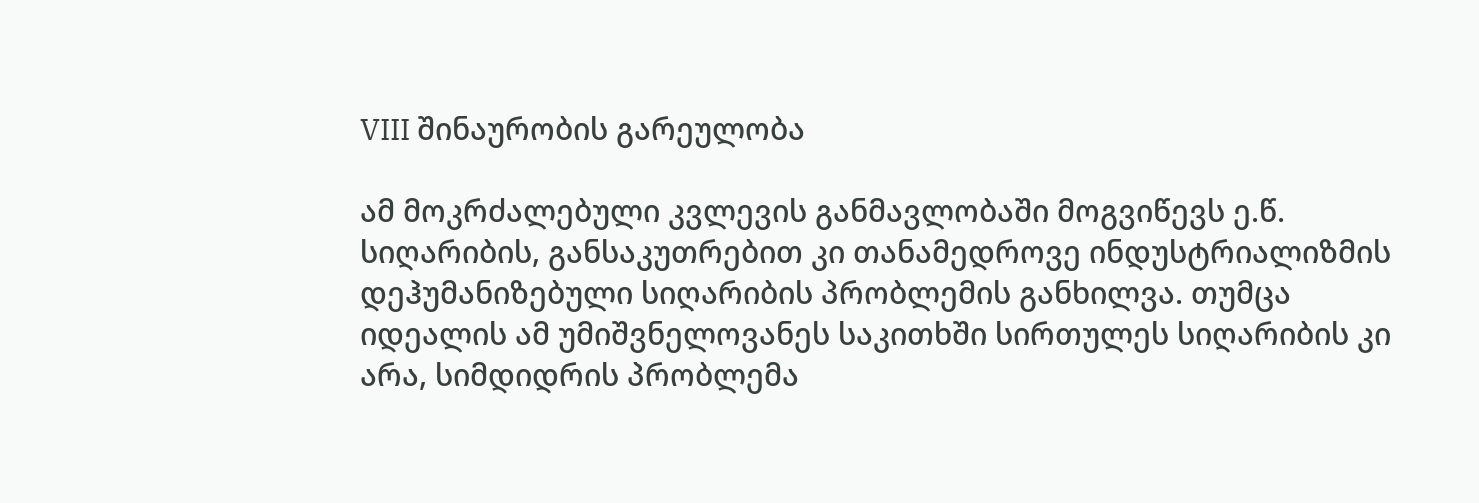VIII შინაურობის გარეულობა

ამ მოკრძალებული კვლევის განმავლობაში მოგვიწევს ე.წ. სიღარიბის, განსაკუთრებით კი თანამედროვე ინდუსტრიალიზმის დეჰუმანიზებული სიღარიბის პრობლემის განხილვა. თუმცა იდეალის ამ უმიშვნელოვანეს საკითხში სირთულეს სიღარიბის კი არა, სიმდიდრის პრობლემა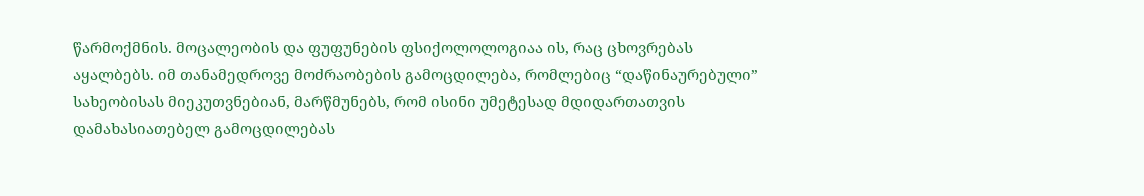წარმოქმნის. მოცალეობის და ფუფუნების ფსიქოლოლოგიაა ის, რაც ცხოვრებას აყალბებს. იმ თანამედროვე მოძრაობების გამოცდილება, რომლებიც “დაწინაურებული” სახეობისას მიეკუთვნებიან, მარწმუნებს, რომ ისინი უმეტესად მდიდართათვის დამახასიათებელ გამოცდილებას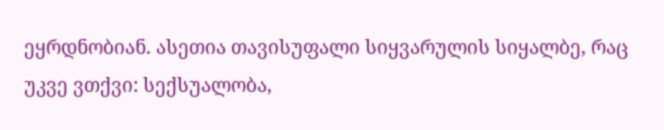ეყრდნობიან. ასეთია თავისუფალი სიყვარულის სიყალბე, რაც უკვე ვთქვი: სექსუალობა,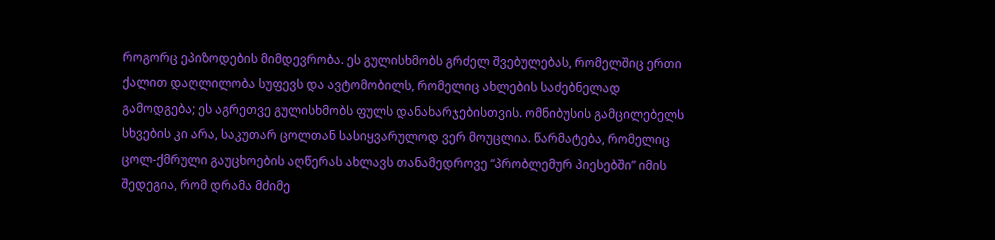როგორც ეპიზოდების მიმდევრობა. ეს გულისხმობს გრძელ შვებულებას, რომელშიც ერთი ქალით დაღლილობა სუფევს და ავტომობილს, რომელიც ახლების საძებნელად გამოდგება; ეს აგრეთვე გულისხმობს ფულს დანახარჯებისთვის. ომნიბუსის გამცილებელს სხვების კი არა, საკუთარ ცოლთან სასიყვარულოდ ვერ მოუცლია. წარმატება, რომელიც ცოლ-ქმრული გაუცხოების აღწერას ახლავს თანამედროვე “პრობლემურ პიესებში” იმის შედეგია, რომ დრამა მძიმე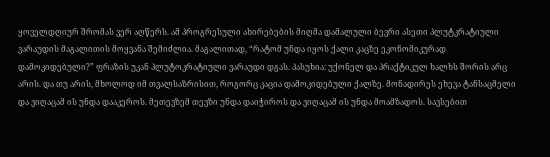ყოველდღიურ შრომას ვერ აღწერს. ამ პროგრესული ახირებების მიღმა დამალული ბევრი ასეთი პლუტკრატიული ვარაუდის მაგალითის მოყვანა შემიძლია. მაგალითად, “რატომ უნდა იყოს ქალი კაცზე ეკონომიკურად დამოკიდებული?” ფრაზის უკან პლუტოკრატიული ვარაუდი დგას. პასუხია: უქონელ და პრაქტიკულ ხალხს შორის არც არის. და თუ არის, მხოლოდ იმ თვალსაზრისით, როგორც კაცია დამოკიდებული ქალზე. მონადირეს ეხევა ტანსაცმელი და ვიღაცამ ის უნდა დააკეროს. მეთევზემ თევზი უნდა დაიჭიროს და ვიღაცამ ის უნდა მოამზადოს. სავსებით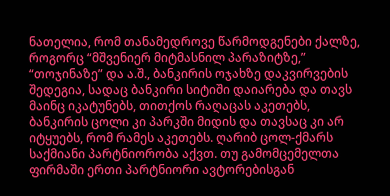ნათელია, რომ თანამედროვე წარმოდგენები ქალზე, როგორც “მშვენიერ მიტმასნილ პარაზიტზე,” “თოჯინაზე” და ა.შ., ბანკირის ოჯახზე დაკვირვების შედეგია, სადაც ბანკირი სიტიში დაიარება და თავს მაინც იკატუნებს, თითქოს რაღაცას აკეთებს, ბანკირის ცოლი კი პარკში მიდის და თავსაც კი არ იტყუებს, რომ რამეს აკეთებს. ღარიბ ცოლ-ქმარს საქმიანი პარტნიორობა აქვთ. თუ გამომცემელთა ფირმაში ერთი პარტნიორი ავტორებისგან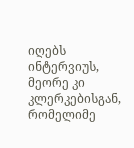იღებს ინტერვიუს, მეორე კი კლერკებისგან, რომელიმე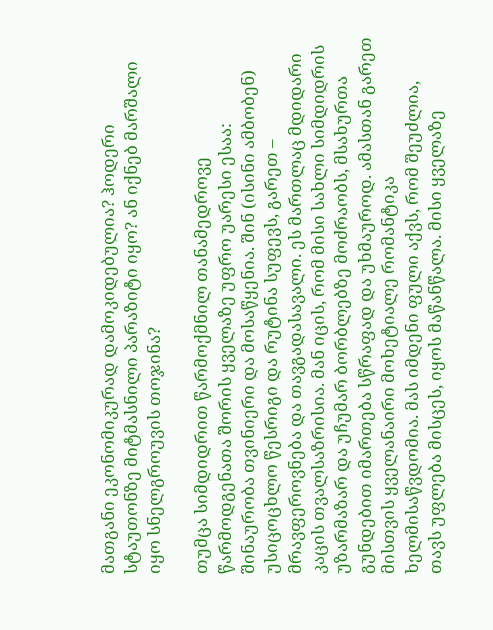მათგანი ეკონომიკურად დამოკიდებულია? ჰოდერი სტაუთონზე მიტმასნილი პარაზიტი იყო? ან იქნებ მარშალი იყო სნელგროუვის თოჯინა?

თუმცა სიმდიდრით წარმოქმნილ თანამედროვე წარმოდგენათა შორის ყველაზე უფრო უარესი ესაა: შინაურობა თვინიერი და მოსაწყენია. შინ (ისინი ამბობენ) უსიცოცხლო წესრიგი და რუტინა სუფევს, გარეთ – მრავფეროვნება და თავგადასავალი. ეს მართლაც მდიდარი კაცის თვალსაზრისია. მან იცის, რომ მისი სახლი სიმდიდრის უზარმაზარ და უჩუმარ ბორბლებზე მოძრაობს, მსახურთა გუნდებით იმართება სწრაფად და უხმაუროდ. ამასთან გარეთ მისთვის ყველანაირი მოხეტიალე რომანტიკა ხელმისაწვდომია. მას იმდენი ფული აქვს, რომ შეუძლია, თავს უფლება მისცეს, იყოს მაწანწალა. მისი ყველაზე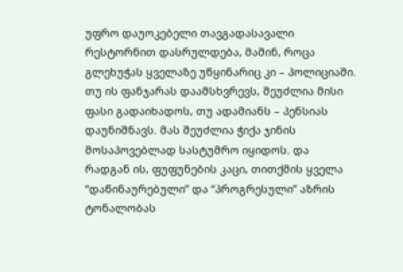უფრო დაუოკებელი თავგადასავალი რესტორნით დასრულდება, მაშინ, როცა გლეხუჭას ყველაზე უწყინარიც კი – პოლიციაში. თუ ის ფანჯარას დაამსხვრევს, შეუძლია მისი ფასი გადაიხადოს, თუ ადამიანს – პენსიას დაუნიშნავს. მას შეუძლია ჭიქა ჯინის მოსაპოვებლად სასტუმრო იყიდოს. და რადგან ის, ფუფუნების კაცი, თითქმის ყველა “დაწინაურებული” და “პროგრესული” აზრის ტონალობას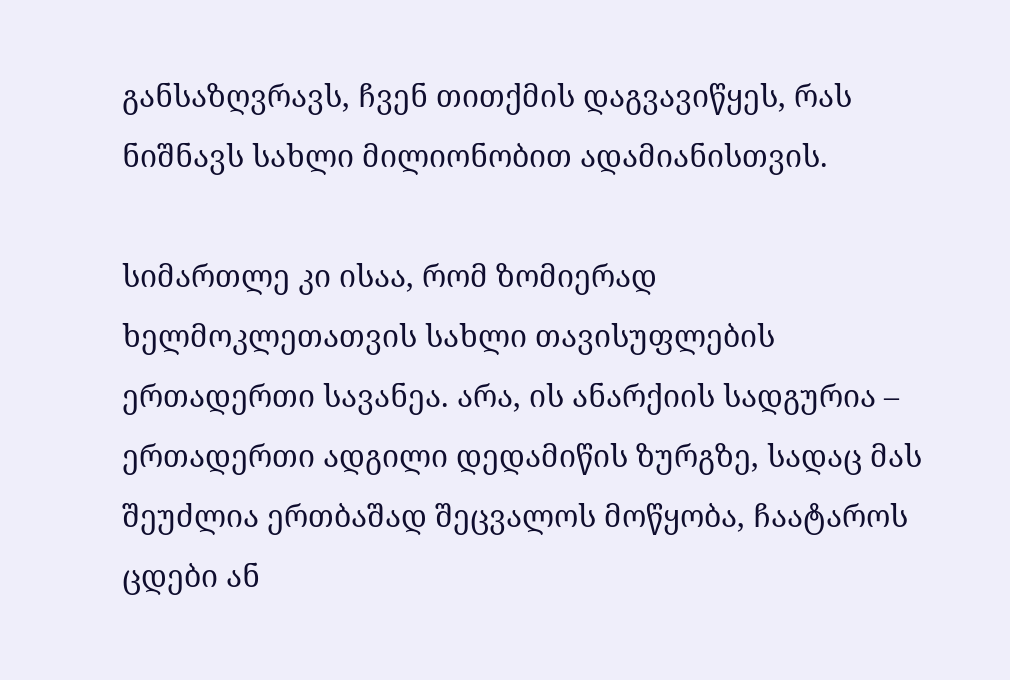განსაზღვრავს, ჩვენ თითქმის დაგვავიწყეს, რას ნიშნავს სახლი მილიონობით ადამიანისთვის.

სიმართლე კი ისაა, რომ ზომიერად ხელმოკლეთათვის სახლი თავისუფლების ერთადერთი სავანეა. არა, ის ანარქიის სადგურია – ერთადერთი ადგილი დედამიწის ზურგზე, სადაც მას შეუძლია ერთბაშად შეცვალოს მოწყობა, ჩაატაროს ცდები ან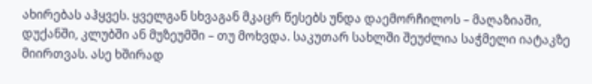ახირებას აჰყვეს. ყველგან სხვაგან მკაცრ წესებს უნდა დაემორჩილოს – მაღაზიაში, დუქანში, კლუბში ან მუზეუმში – თუ მოხვდა. საკუთარ სახლში შეუძლია საჭმელი იატაკზე მიირთვას. ასე ხშირად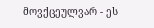მოვქცეულვარ - ეს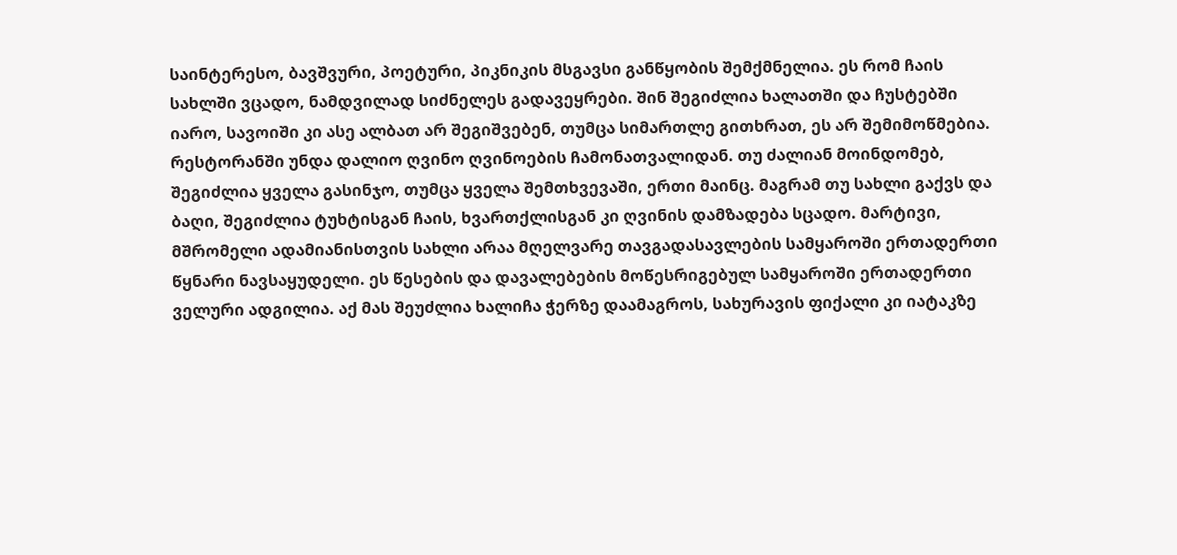საინტერესო, ბავშვური, პოეტური, პიკნიკის მსგავსი განწყობის შემქმნელია. ეს რომ ჩაის სახლში ვცადო, ნამდვილად სიძნელეს გადავეყრები. შინ შეგიძლია ხალათში და ჩუსტებში იარო, სავოიში კი ასე ალბათ არ შეგიშვებენ, თუმცა სიმართლე გითხრათ, ეს არ შემიმოწმებია. რესტორანში უნდა დალიო ღვინო ღვინოების ჩამონათვალიდან. თუ ძალიან მოინდომებ, შეგიძლია ყველა გასინჯო, თუმცა ყველა შემთხვევაში, ერთი მაინც. მაგრამ თუ სახლი გაქვს და ბაღი, შეგიძლია ტუხტისგან ჩაის, ხვართქლისგან კი ღვინის დამზადება სცადო. მარტივი, მშრომელი ადამიანისთვის სახლი არაა მღელვარე თავგადასავლების სამყაროში ერთადერთი წყნარი ნავსაყუდელი. ეს წესების და დავალებების მოწესრიგებულ სამყაროში ერთადერთი ველური ადგილია. აქ მას შეუძლია ხალიჩა ჭერზე დაამაგროს, სახურავის ფიქალი კი იატაკზე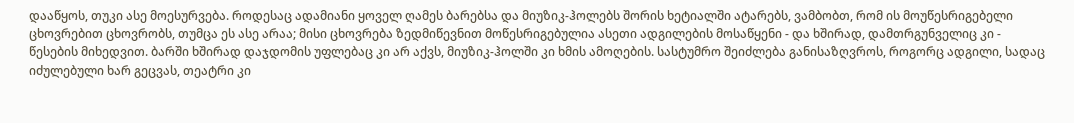დააწყოს, თუკი ასე მოესურვება. როდესაც ადამიანი ყოველ ღამეს ბარებსა და მიუზიკ-ჰოლებს შორის ხეტიალში ატარებს, ვამბობთ, რომ ის მოუწესრიგებელი ცხოვრებით ცხოვრობს, თუმცა ეს ასე არაა; მისი ცხოვრება ზედმიწევნით მოწესრიგებულია ასეთი ადგილების მოსაწყენი - და ხშირად, დამთრგუნველიც კი - წესების მიხედვით. ბარში ხშირად დაჯდომის უფლებაც კი არ აქვს, მიუზიკ-ჰოლში კი ხმის ამოღების. სასტუმრო შეიძლება განისაზღვროს, როგორც ადგილი, სადაც იძულებული ხარ გეცვას, თეატრი კი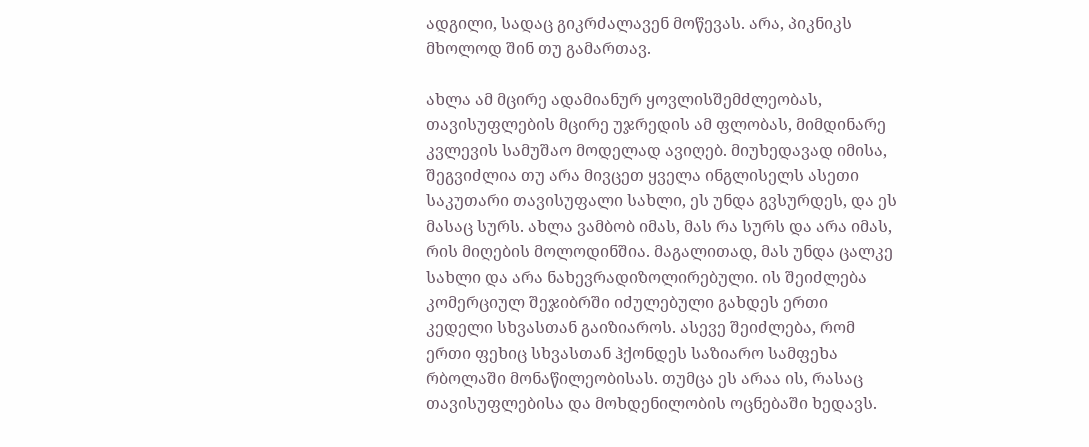ადგილი, სადაც გიკრძალავენ მოწევას. არა, პიკნიკს მხოლოდ შინ თუ გამართავ.

ახლა ამ მცირე ადამიანურ ყოვლისშემძლეობას, თავისუფლების მცირე უჯრედის ამ ფლობას, მიმდინარე კვლევის სამუშაო მოდელად ავიღებ. მიუხედავად იმისა, შეგვიძლია თუ არა მივცეთ ყველა ინგლისელს ასეთი საკუთარი თავისუფალი სახლი, ეს უნდა გვსურდეს, და ეს მასაც სურს. ახლა ვამბობ იმას, მას რა სურს და არა იმას, რის მიღების მოლოდინშია. მაგალითად, მას უნდა ცალკე სახლი და არა ნახევრადიზოლირებული. ის შეიძლება კომერციულ შეჯიბრში იძულებული გახდეს ერთი კედელი სხვასთან გაიზიაროს. ასევე შეიძლება, რომ ერთი ფეხიც სხვასთან ჰქონდეს საზიარო სამფეხა რბოლაში მონაწილეობისას. თუმცა ეს არაა ის, რასაც თავისუფლებისა და მოხდენილობის ოცნებაში ხედავს.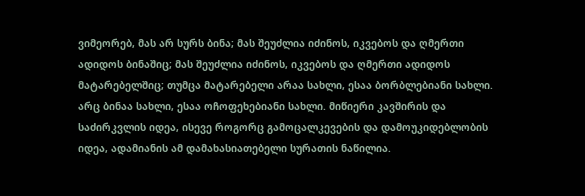ვიმეორებ, მას არ სურს ბინა; მას შეუძლია იძინოს, იკვებოს და ღმერთი ადიდოს ბინაშიც; მას შეუძლია იძინოს, იკვებოს და ღმერთი ადიდოს მატარებელშიც; თუმცა მატარებელი არაა სახლი, ესაა ბორბლებიანი სახლი. არც ბინაა სახლი, ესაა ოჩოფეხებიანი სახლი. მიწიერი კავშირის და საძირკვლის იდეა, ისევე როგორც გამოცალკევების და დამოუკიდებლობის იდეა, ადამიანის ამ დამახასიათებელი სურათის ნაწილია.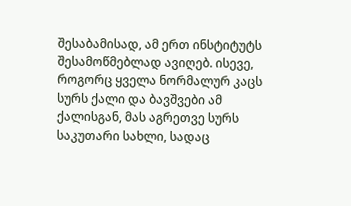შესაბამისად, ამ ერთ ინსტიტუტს შესამოწმებლად ავიღებ. ისევე, როგორც ყველა ნორმალურ კაცს სურს ქალი და ბავშვები ამ ქალისგან, მას აგრეთვე სურს საკუთარი სახლი, სადაც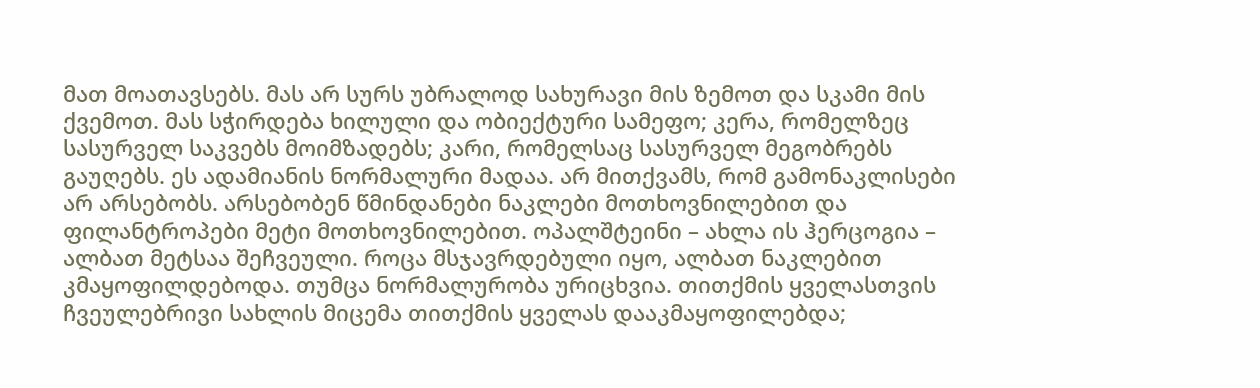მათ მოათავსებს. მას არ სურს უბრალოდ სახურავი მის ზემოთ და სკამი მის ქვემოთ. მას სჭირდება ხილული და ობიექტური სამეფო; კერა, რომელზეც სასურველ საკვებს მოიმზადებს; კარი, რომელსაც სასურველ მეგობრებს გაუღებს. ეს ადამიანის ნორმალური მადაა. არ მითქვამს, რომ გამონაკლისები არ არსებობს. არსებობენ წმინდანები ნაკლები მოთხოვნილებით და ფილანტროპები მეტი მოთხოვნილებით. ოპალშტეინი – ახლა ის ჰერცოგია – ალბათ მეტსაა შეჩვეული. როცა მსჯავრდებული იყო, ალბათ ნაკლებით კმაყოფილდებოდა. თუმცა ნორმალურობა ურიცხვია. თითქმის ყველასთვის ჩვეულებრივი სახლის მიცემა თითქმის ყველას დააკმაყოფილებდა;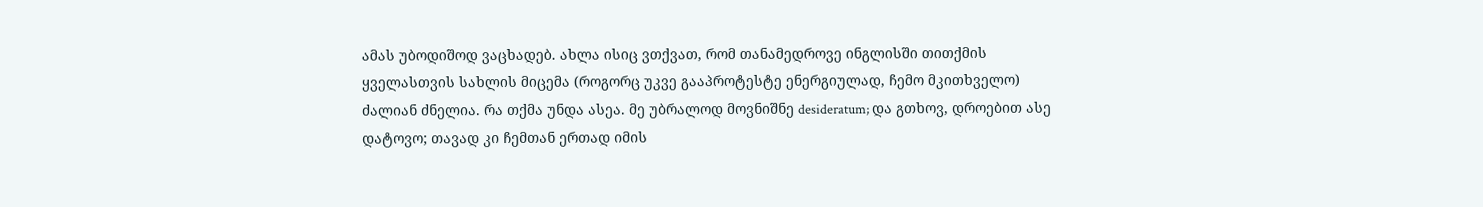ამას უბოდიშოდ ვაცხადებ. ახლა ისიც ვთქვათ, რომ თანამედროვე ინგლისში თითქმის ყველასთვის სახლის მიცემა (როგორც უკვე გააპროტესტე ენერგიულად, ჩემო მკითხველო) ძალიან ძნელია. რა თქმა უნდა ასეა. მე უბრალოდ მოვნიშნე desideratum; და გთხოვ, დროებით ასე დატოვო; თავად კი ჩემთან ერთად იმის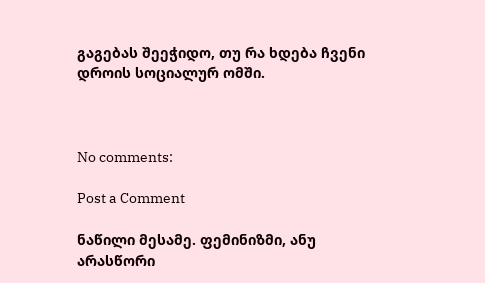გაგებას შეეჭიდო, თუ რა ხდება ჩვენი დროის სოციალურ ომში.



No comments:

Post a Comment

ნაწილი მესამე. ფემინიზმი, ანუ არასწორი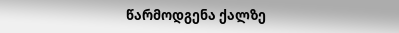წარმოდგენა ქალზე